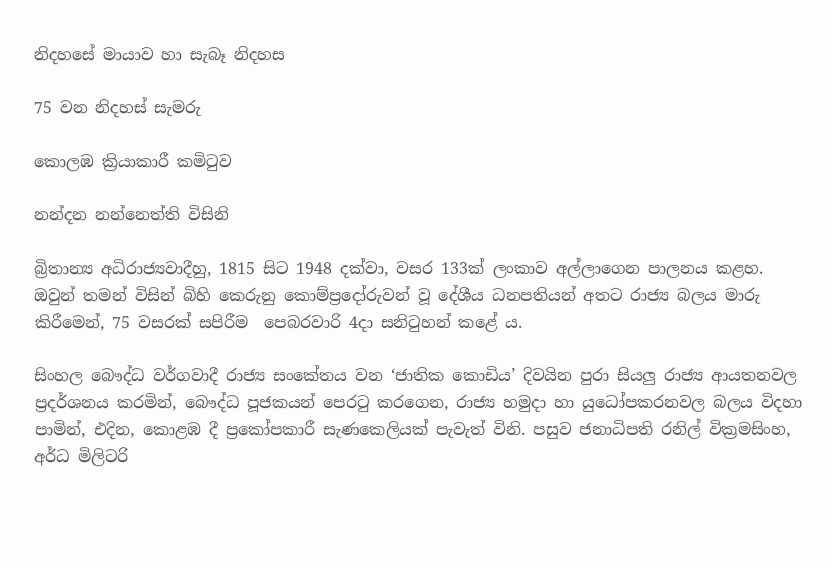නිදහසේ මායාව හා සැබෑ නිදහස

75 වන නිදහස් සැමරු

කොලඹ ක්‍රියාකාරී කමිටුව

නන්දන නන්නෙත්ති විසිනි

බ්‍රිතාන්‍ය අධිරාජ්‍යවාදීහු, 1815 සිට 1948 දක්වා, වසර 133ක් ලංකාව අල්ලාගෙන පාලනය කළහ. ඔවුන් තමන් විසින් බිහි කෙරුනු කොම්ප්‍රදෝරුවන් වූ දේශීය ධනපතියන් අතට රාජ්‍ය බලය මාරු කිරීමෙන්, 75 වසරක් සපිරීම  පෙබරවාරි 4දා සනිටුහන් කළේ ය.

සිංහල බෞද්ධ වර්ගවාදී රාජ්‍ය සංකේතය වන ‘ජාතික කොඩිය’ දිවයින පුරා සියලු රාජ්‍ය ආයතනවල ප්‍රදර්ශනය කරමින්, බෞද්ධ පූජකයන් පෙරටු කරගෙන, රාජ්‍ය හමුදා හා යුධෝපකරනවල බලය විදහා පාමින්, එදින, කොළඹ දී ප්‍රකෝපකාරී සැණකෙලියක් පැවැත් විනි. පසුව ජනාධිපති රනිල් වික්‍රමසිංහ, අර්ධ මිලිටරි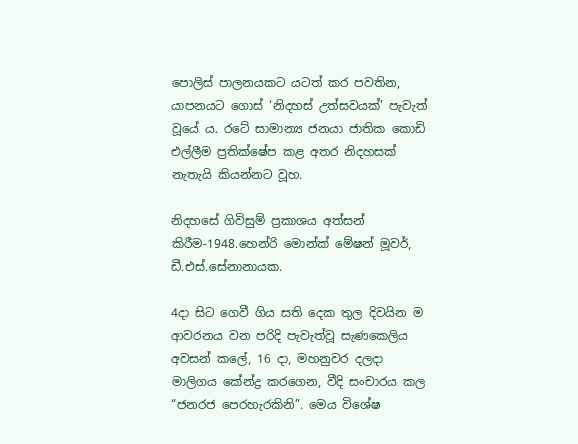පොලිස් පාලනයකට යටත් කර පවතින, යාපනයට ගොස් ‘නිදහස් උත්සවයක්’ පැවැත් වූයේ ය. රටේ සාමාන්‍ය ජනයා ජාතික කොඩි එල්ලීම ප්‍රතික්ෂේප කළ අතර නිදහසක් නැතැයි කියන්නට වූහ.

නිදහසේ ගිවිසුම් ප්‍රකාශය අත්සන් කිරීම-1948.හෙන්රි මොන්ක් මේෂන් මූවර්, ඩී.එස්.සේනානායක.

4දා සිට ගෙවී ගිය සති දෙක තුල දිවයින ම ආවරනය වන පරිදි පැවැත්වූ සැණකෙලිය අවසන් කලේ, 16 දා, මහනුවර දලදා මාලිගය කේන්ද්‍ර කරගෙන, වීදි සංචාරය කල “ජනරජ පෙරහැරකිනි”. මෙය විශේෂ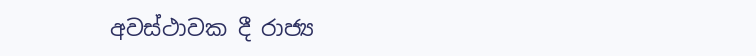අවස්ථාවක දී රාජ්‍ය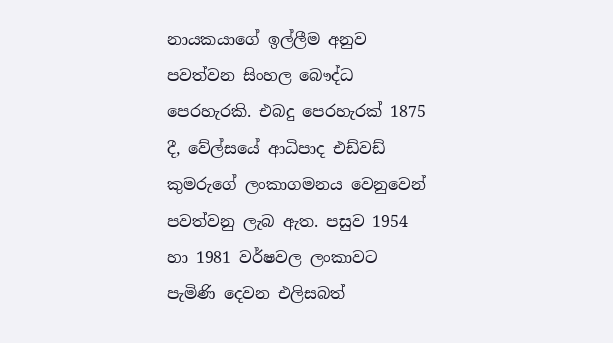නායකයාගේ ඉල්ලීම අනුව පවත්වන සිංහල බෞද්ධ පෙරහැරකි. එබදු පෙරහැරක් 1875 දී, වේල්සයේ ආධිපාද එඩ්වඩ් කුමරුගේ ලංකාගමනය වෙනුවෙන් පවත්වනු ලැබ ඇත. පසුව 1954 හා 1981 වර්ෂවල ලංකාවට පැමිණි දෙවන එලිසබත්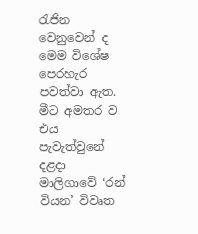රැජින වෙනුවෙන් ද මෙම විශේෂ පෙරහැර පවත්වා ඇත. මීට අමතර ව එය පැවැත්වුනේ දළදා මාලිගාවේ ‘රන් වියන’ විවෘත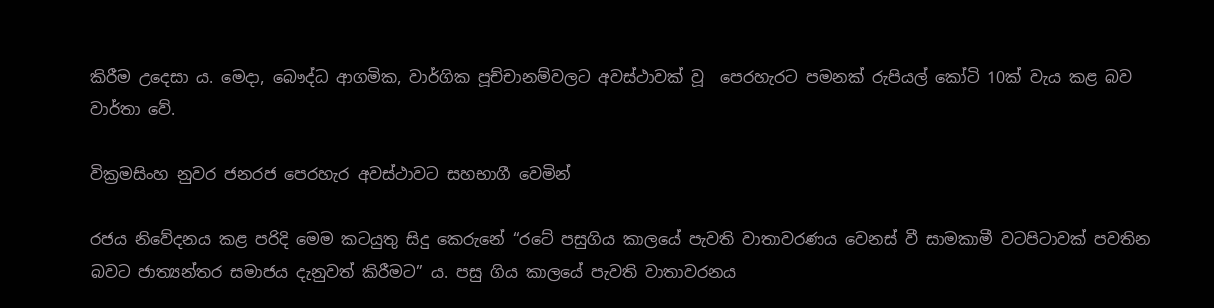කිරීම උදෙසා ය. මෙදා, බෞද්ධ ආගමික, වාර්ගික පූච්චානම්වලට අවස්ථාවක් වූ  පෙරහැරට පමනක් රුපියල් කෝටි 10ක් වැය කළ බව වාර්තා වේ.

වික්‍රමසිංහ නුවර ජනරජ පෙරහැර අවස්ථාවට සහභාගී වෙමින්

රජය නිවේදනය කළ පරිදි මෙම කටයුතු සිදු කෙරුනේ “රටේ පසුගිය කාලයේ පැවති වාතාවරණය වෙනස් වී සාමකාමී වටපිටාවක් පවතින බවට ජාත්‍යන්තර සමාජය දැනුවත් කිරීමට” ය. පසු ගිය කාලයේ පැවති වාතාවරනය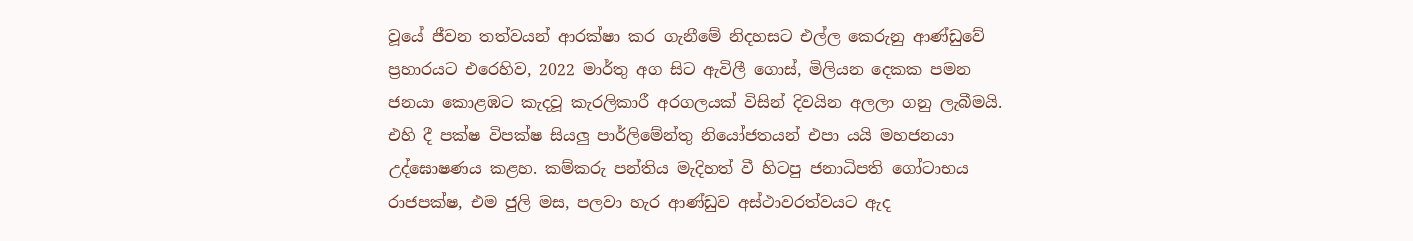වූයේ ජීවන තත්වයන් ආරක්ෂා කර ගැනීමේ නිදහසට එල්ල කෙරුනු ආණ්ඩුවේ ප්‍රහාරයට එරෙහිව, 2022 මාර්තු අග සිට ඇවිලී ගොස්, මිලියන දෙකක පමන ජනයා කොළඹට කැදවූ කැරලිකාරී අරගලයක් විසින් දිවයින අලලා ගනු ලැබීමයි. එහි දී පක්ෂ විපක්ෂ සියලු පාර්ලිමේන්තු නියෝජතයන් එපා යයි මහජනයා උද්ඝොෂණය කළහ. කම්කරු පන්තිය මැදිහත් වී හිටපු ජනාධිපති ගෝටාභය රාජපක්ෂ, එම ජුලි මස, පලවා හැර ආණ්ඩුව අස්ථාවරත්වයට ඇද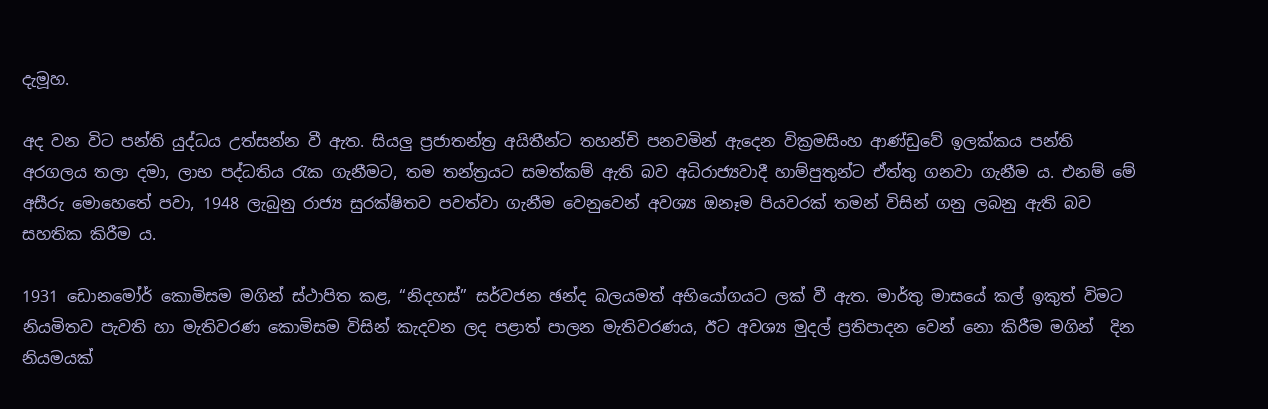දැමූහ.

අද වන විට පන්ති යුද්ධය උත්සන්න වී ඇත. සියලු ප්‍රජාතන්ත්‍ර අයිතීන්ට තහන්චි පනවමින් ඇදෙන වික්‍රමසිංහ ආණ්ඩුවේ ඉලක්කය පන්ති අරගලය තලා දමා, ලාභ පද්ධතිය රැක ගැනීමට, තම තන්ත්‍රයට සමත්කම් ඇති බව අධිරාජ්‍යවාදී හාම්පුතුන්ට ඒත්තු ගනවා ගැනීම ය. එනම් මේ අසීරු මොහෙතේ පවා, 1948 ලැබුනු රාජ්‍ය සුරක්ෂිතව පවත්වා ගැනීම වෙනුවෙන් අවශ්‍ය ඔනෑම පියවරක් තමන් විසින් ගනු ලබනු ඇති බව සහතික කිරීම ය.

1931 ඩොනමෝර් කොමිසම මගින් ස්ථාපිත කළ, “නිදහස්” සර්වජන ඡන්ද බලයමත් අභියෝගයට ලක් වී ඇත. මාර්තු මාසයේ කල් ඉකුත් විමට නියමිතව පැවති හා මැතිවරණ කොමිසම විසින් කැදවන ලද පළාත් පාලන මැතිවරණය, ඊට අවශ්‍ය මුදල් ප්‍රතිපාදන වෙන් නො කිරීම මගින්  දින නියමයක්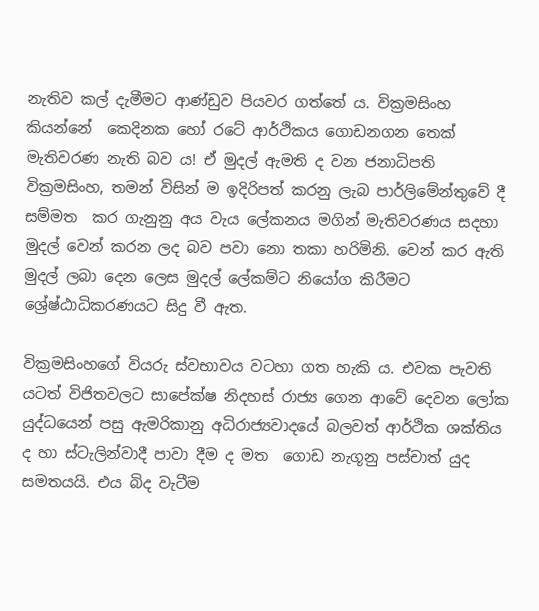නැතිව කල් දැමීමට ආණ්ඩුව පියවර ගත්තේ ය. වික්‍රමසිංහ කියන්නේ  කෙදිනක හෝ රටේ ආර්ථිකය ගොඩනගන තෙක් මැතිවරණ නැති බව ය! ඒ මුදල් ඇමති ද වන ජනාධිපති වික්‍රමසිංහ, තමන් විසින් ම ඉදිරිපත් කරනු ලැබ පාර්ලිමේන්තුවේ දී සම්මත  කර ගැනුනු අය වැය ලේකනය මගින් මැතිවරණය සදහා මුදල් වෙන් කරන ලද බව පවා නො තකා හරිමිනි. වෙන් කර ඇති මුදල් ලබා දෙන ලෙස මුදල් ලේකම්ට නියෝග කිරීමට ශ්‍රේෂ්ඨාධිකරණයට සිදු වී ඇත.

වික්‍රමසිංහගේ වියරු ස්වභාවය වටහා ගත හැකි ය. එවක පැවති යටත් විජිතවලට සාපේක්ෂ නිදහස් රාජ්‍ය ගෙන ආවේ දෙවන ලෝක යුද්ධයෙන් පසු ඇමරිකානු අධිරාජ්‍යවාදයේ බලවත් ආර්ථික ශක්තිය ද හා ස්ටැලින්වාදී පාවා දීම ද මත  ගොඩ නැගූනු පස්චාත් යුද සමතයයි. එය බිද වැටීම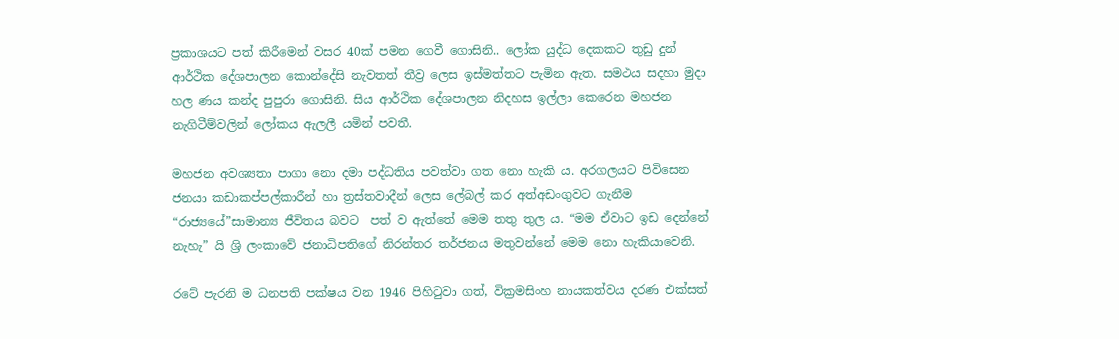ප්‍රකාශයට පත් කිරීමෙන් වසර 40ක් පමන ගෙවී ගොසිනි.. ලෝක යුද්ධ දෙකකට තුඩු දුන් ආර්ථික දේශපාලන කොන්දේසි නැවතත් තීව්‍ර ලෙස ඉස්මත්තට පැමින ඇත. සමථය සදහා මුදා හල ණය කන්ද පුපුරා ගොසිනි. සිය ආර්ථික දේශපාලන නිදහස ඉල්ලා කෙරෙන මහජන නැගිටීම්වලින් ලෝකය ඇලලී යමින් පවතී.

මහජන අවශ්‍යතා පාගා නො දමා පද්ධතිය පවත්වා ගත නො හැකි ය. අරගලයට පිවිසෙන ජනයා කඩාකප්පල්කාරීන් හා ත්‍රස්තවාදීන් ලෙස ලේබල් කර අත්අඩංගුවට ගැනීම “රාජ්‍යයේ”සාමාන්‍ය ජීවිතය බවට  පත් ව ඇත්තේ මෙම තතු තුල ය. “මම ඒවාට ඉඩ දෙන්නේ නැහැ” යි ශ්‍රි ලංකාවේ ජනාධිපතිගේ නිරන්තර තර්ජනය මතුවන්නේ මෙම නො හැකියාවෙනි.

රටේ පැරනි ම ධනපති පක්ෂය වන 1946 පිහිටුවා ගත්, වික්‍රමසිංහ නායකත්වය දරණ එක්සත්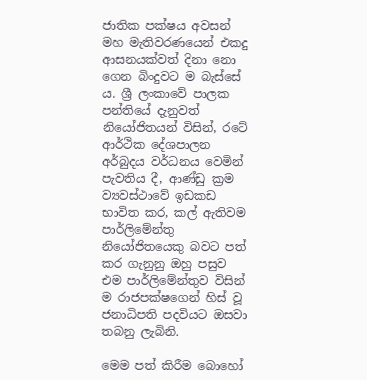ජාතික පක්ෂය අවසන් මහ මැතිවරණයෙන් එකදු ආසනයක්වත් දිනා නො ගෙන බිංදුවට ම බැස්සේ ය. ශ්‍රී ලංකාවේ පාලක පන්තියේ දැනුවත් නියෝජිතයන් විසින්, රටේ ආර්ථික දේශපාලන අර්බුදය වර්ධනය වෙමින් පැවතිය දී, ආණ්ඩු ක්‍රම ව්‍යවස්ථාවේ ඉඩකඩ භාවිත කර, කල් ඇතිවම පාර්ලිමේන්තු නියෝජිතයෙකු බවට පත් කර ගැනුනු ඔහු පසුව එම පාර්ලිමේන්තුව විසින් ම රාජපක්ෂගෙන් හිස් වූ ජනාධිපති පදවියට ඔසවා තබනු ලැබිනි.

මෙම පත් කිරීම බොහෝ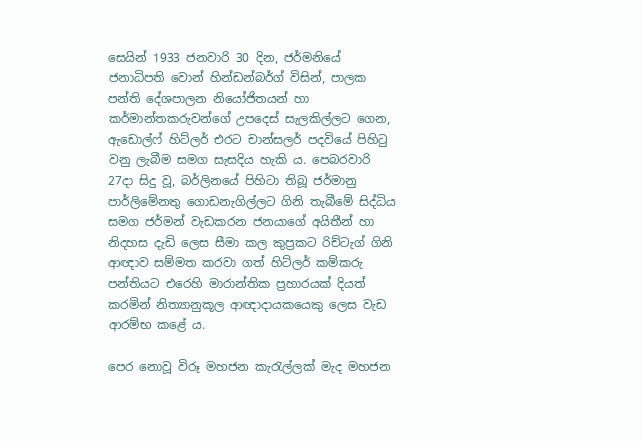සෙයින් 1933 ජනවාරි 30 දින, ජර්මනියේ ජනාධිපති වොන් හින්ඩන්බර්ග් විසින්, පාලක පන්ති දේශපාලන නියෝජිතයන් හා කර්මාන්තකරුවන්ගේ උපදෙස් සැලකිල්ලට ගෙන, ඇඩොල්ෆ් හිට්ලර් එරට චාන්සලර් පදවියේ පිහිටු වනු ලැබීම සමග සැසදිය හැකි ය. පෙබරවාරි 27දා සිදු වූ, බර්ලිනයේ පිහිටා තිබූ ජර්මානු පාර්ලිමේනතු ගොඩනැගිල්ලට ගිනි තැබීමේ සිද්ධිය සමග ජර්මන් වැඩකරන ජනයාගේ අයිතීන් හා නිදහස දැඩි ලෙස සීමා කල කුප්‍රකට රිච්ටැග් ගිනි ආඥාව සම්මත කරවා ගත් හිට්ලර් කම්කරු පන්තියට එරෙහි මාරාන්තික ප්‍රහාරයක් දියත් කරමින් නිත්‍යානුකූල ආඥාදායකයෙකු ලෙස වැඩ ආරම්භ ක‌ළේ ය.

පෙර නොවූ විරූ මහජන කැරැල්ලක් මැද මහජන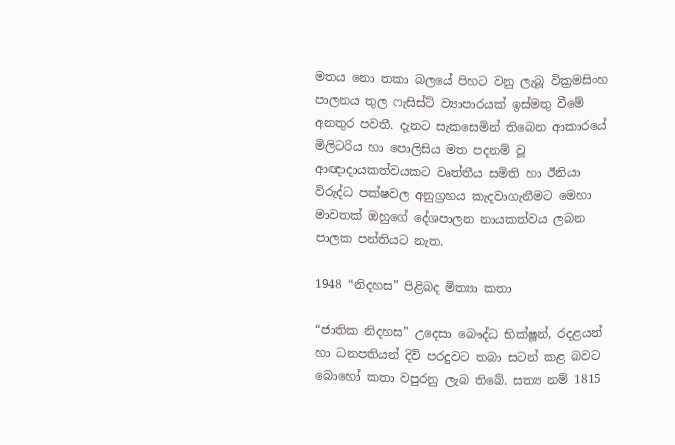මතය නො තකා බලයේ පිහට වනු ලැබූ වික්‍රමසිංහ පාලනය තුල ‌ෆැසිස්ට් ව්‍යාපාරයක් ඉස්මතු වීමේ අනතුර පවතී. දැනට සැකසෙමින් තිබෙන ආකාරයේ මිලිටරිය හා පොලිසිය මත පදනම් වූ ආඥාදායකත්වයකට වෘත්තීය සමිති හා ඊනියා විරුද්ධ පක්ෂවල අනුග්‍රහය කැදවාගැනීමට මෙහා මාවතක් ඔහුගේ දේශපාලන නායකත්වය ලබන පාලක පන්තියට නැත.

1948 “නිදහස” පිළිබද මිත්‍යා කතා

“ජාතික නිදහස” උදෙසා බෞද්ධ භික්ෂූන්, රදළයන් හා ධනපතියන් දිවි පරදුවට තබා සටන් කළ බවට බොහෝ කතා වපුරනු ලැබ තිබේ. සත්‍ය නම් 1815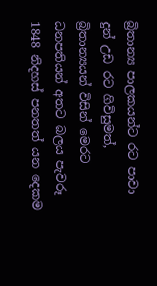බ්‍රිතාන්‍ය පාලකයන්ට රට පාවා දුන් උඩ රට ගිවිසුමත්, බ්‍රිතාන්‍යයන් විසින් මෙරට ධනපතියන් අතට බලය පැවරූ 1848 නිදහස් පනතත් යන දෙකම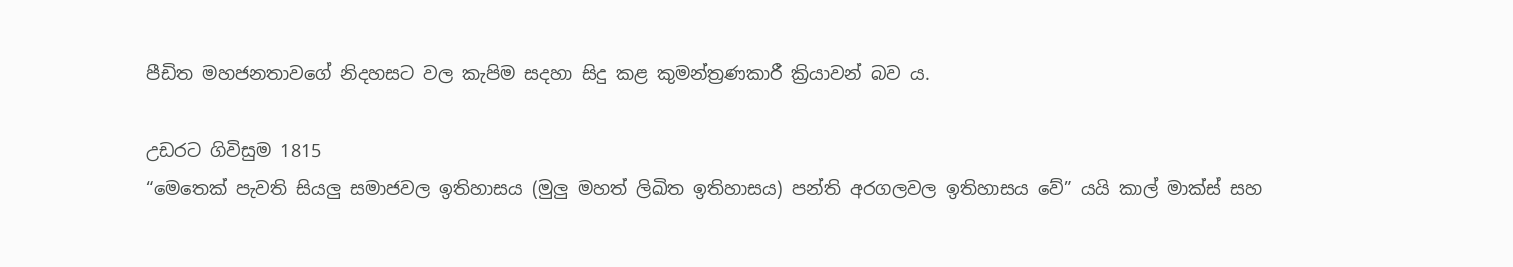පීඩිත මහජනතාවගේ නිදහසට වල කැපිම සදහා සිදු කළ කුමන්ත්‍රණකාරී ක්‍රියාවන් බව ය.

උඩරට ගිවිසුම 1815
“මෙතෙක් පැවති සියලු සමාජවල ඉතිහාසය (මුලු මහත් ලිඛිත ඉතිහාසය) පන්ති අරගලවල ඉතිහාසය වේ” යයි කාල් මාක්ස් සහ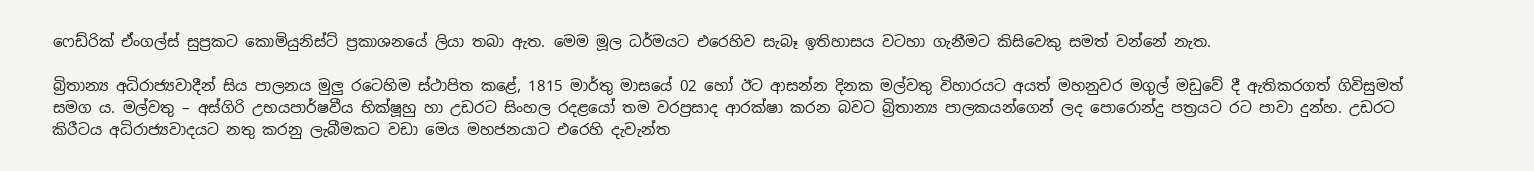ෆෙඩ්රික් ඒංගල්ස් සුප්‍රකට කොමියුනිස්ට් ප්‍රකාශනයේ ලියා තබා ඇත. මෙම මූල ධර්මයට එරෙහිව සැබෑ ඉතිහාසය වටහා ගැනීමට කිසිවෙකු සමත් වන්නේ නැත.

බ්‍රිතාන්‍ය අධිරාජ්‍යවාදීන් සිය පාලනය මුලු රටෙහිම ස්ථාපිත කළේ, 1815 මාර්තු මාසයේ 02 හෝ ඊට ආසන්න දිනක මල්වතු විහාරයට අයත් මහනුවර මගුල් මඩුවේ දී ඇතිකරගත් ගිවිසුමත් සමග ය. මල්වතු – අස්ගිරි උභයපාර්ෂවීය භික්ෂූහු හා උඩරට සිංහල රදළයෝ තම වරප්‍රසාද ආරක්ෂා කරන බවට බ්‍රිතාන්‍ය පාලකයන්ගෙන් ලද පොරොන්දු පත්‍රයට රට පාවා දුන්හ. උඩරට කිරීටය අධිරාජ්‍යවාදයට නතු කරනු ලැබීමකට වඩා මෙය මහජනයාට එරෙහි දැවැන්ත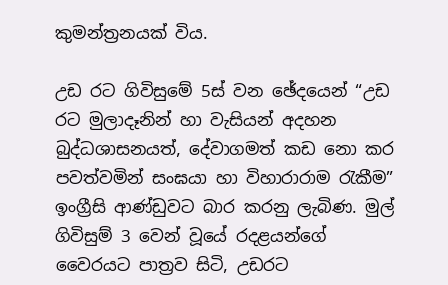කුමන්ත්‍රනයක් විය.

උඩ රට ගිවිසුමේ 5ස් වන ඡේදයෙන් “උඩ රට මුලාදෑනින් හා වැසියන් අදහන බුද්ධශාසනයත්, දේවාගමත් කඩ නො කර පවත්වමින් සංඝයා හා විහාරාරාම රැකීම” ඉංග්‍රීසි ආණ්ඩුවට බාර කරනු ලැබිණ. මුල් ගිවිසුම් 3 වෙන් වූයේ රදළයන්ගේ වෛරයට පාත්‍රව සිටි, උඩරට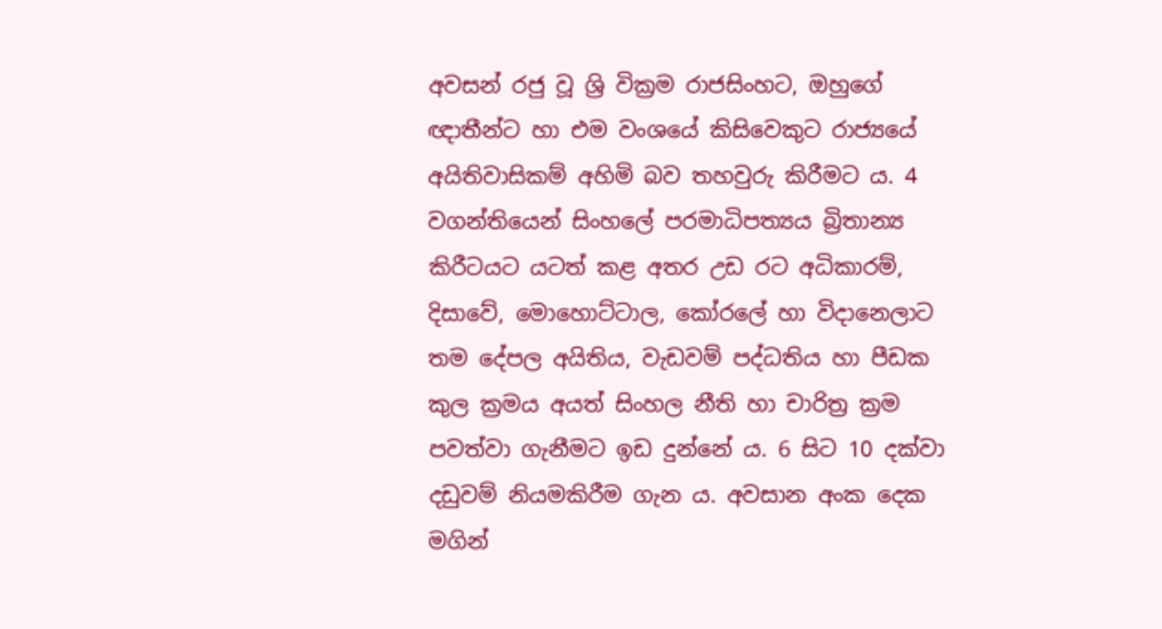අවසන් රජු වූ ශ්‍රි වික්‍රම රාජසිංහට, ඔහුගේ ඥාතීන්ට හා එම වංශයේ කිසිවෙකුට රාජ්‍යයේ අයිතිවාසිකම් අහිමි බව තහවුරු කිරීමට ය. 4 වගන්තියෙන් සිංහලේ පරමාධිපත්‍යය බ්‍රිතාන්‍ය කිරීටයට යටත් කළ අතර උඩ රට අධිකාරම්,  දිසාවේ, මොහොට්ටාල, කෝරලේ හා විදානෙලාට තම දේපල අයිතිය, වැඩවම් පද්ධතිය හා පීඩක කුල ක්‍රමය අයත් සිංහල නීති හා චාරිත්‍ර ක්‍රම පවත්වා ගැනීමට ඉඩ දුන්නේ ය. 6 සිට 10 දක්වා දඩුවම් නියමකිරීම ගැන ය. අවසාන අංක දෙක මගින්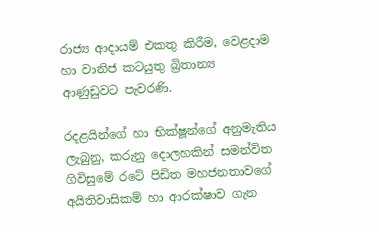රාජ්‍ය ආදායම් එකතු කිරීම, වෙළදාම හා වානිජ කටයුතු බ්‍රිතාන්‍ය ආණුඩුවට පැවරණි.

රදළයින්ගේ හා භික්ෂූන්ගේ අනුමැතිය ලැබුනු, කරුනු දොලහකින් සමන්විත ගිවිසුමේ රටේ පිඩිත මහජනතාවගේ අයිතිවාසිකම් හා ආරක්ෂාව ගැන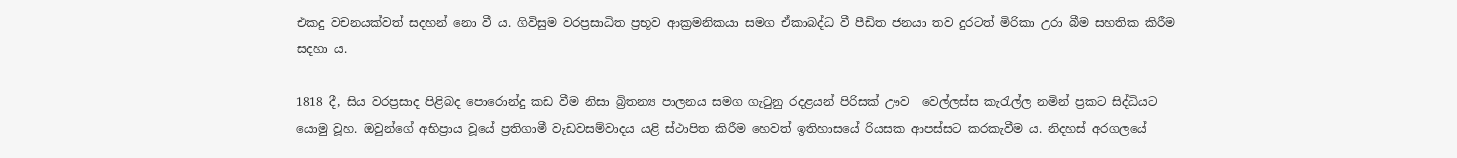එකදු වචනයක්වත් සදහන් නො වී ය. ගිවිසුම වරප්‍රසාධිත ප්‍රභූව ආක්‍රමනිකයා සමග ඒකාබද්ධ වී පීඩිත ජනයා තව දුරටත් මිරිකා උරා බීම සහතික කිරීම සදහා ය.

1818 දී, සිය වරප්‍රසාද පිළිබද පොරොන්දු කඩ වීම නිසා බ්‍රිතන්‍ය පාලනය සමග ගැටුනු රදළයන් පිරිසක් ඌව  වෙල්ලස්ස කැරැල්ල නමින් ප්‍රකට සිද්ධියට යොමු වූහ. ඔවුන්ගේ අභිප්‍රාය වූයේ ප්‍රතිගාමී වැඩවසම්වාදය යළි ස්ථාපිත කිරීම හෙවත් ඉතිහාසයේ රියසක ආපස්සට කරකැවීම ය. නිදහස් අරගලයේ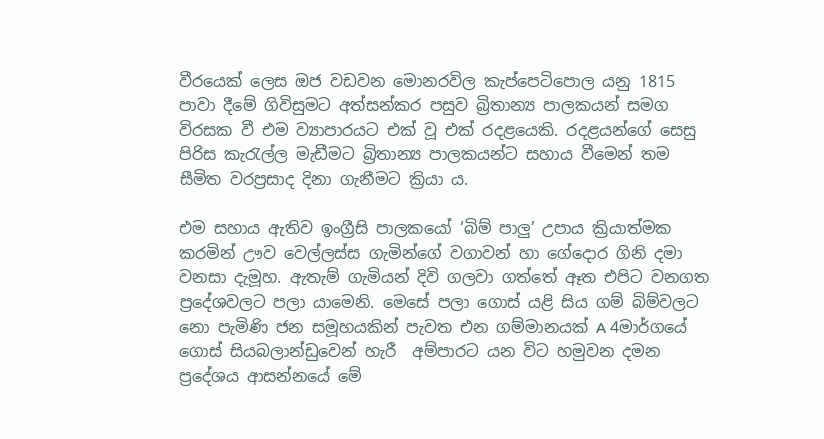වීරයෙක් ලෙස ඔජ වඩවන මොනරවිල කැප්පෙටිපොල යනු 1815 පාවා දීමේ ගිවිසුමට අත්සන්කර පසුව බ්‍රිතාන්‍ය පාලකයන් සමග විරසක වී එම ව්‍යාපාරයට එක් වූ එක් රදළයෙකි. රදළයන්ගේ සෙසු පිරිස කැරැල්ල මැඩීමට බ්‍රිතාන්‍ය පාලකයන්ට සහාය වීමෙන් තම සීමිත වරප්‍රසාද දිනා ගැනීමට ක්‍රියා ය.

එම සහාය ඇතිව ඉංග්‍රීසි පාලකයෝ ‘බිම් පාලු’ උපාය ක්‍රියාත්මක කරමින් ඌව වෙල්ලස්ස ගැමින්ගේ වගාවන් හා ගේදොර ගිනි දමා වනසා දැමූහ. ඇතැම් ගැමියන් දිවි ගලවා ගත්තේ ඈත එපිට වනගත ප්‍රදේශවලට පලා යාමෙනි. මෙසේ පලා ගොස් යළි සිය ගම් බිම්වලට නො පැමිණි ජන සමූහයකින් පැවත එන ගම්මානයක් A 4මාර්ගයේ ගොස් සියබලාන්ඩුවෙන් හැරී  අම්පාරට යන විට හමුවන දමන ප්‍රදේශය ආසන්නයේ මේ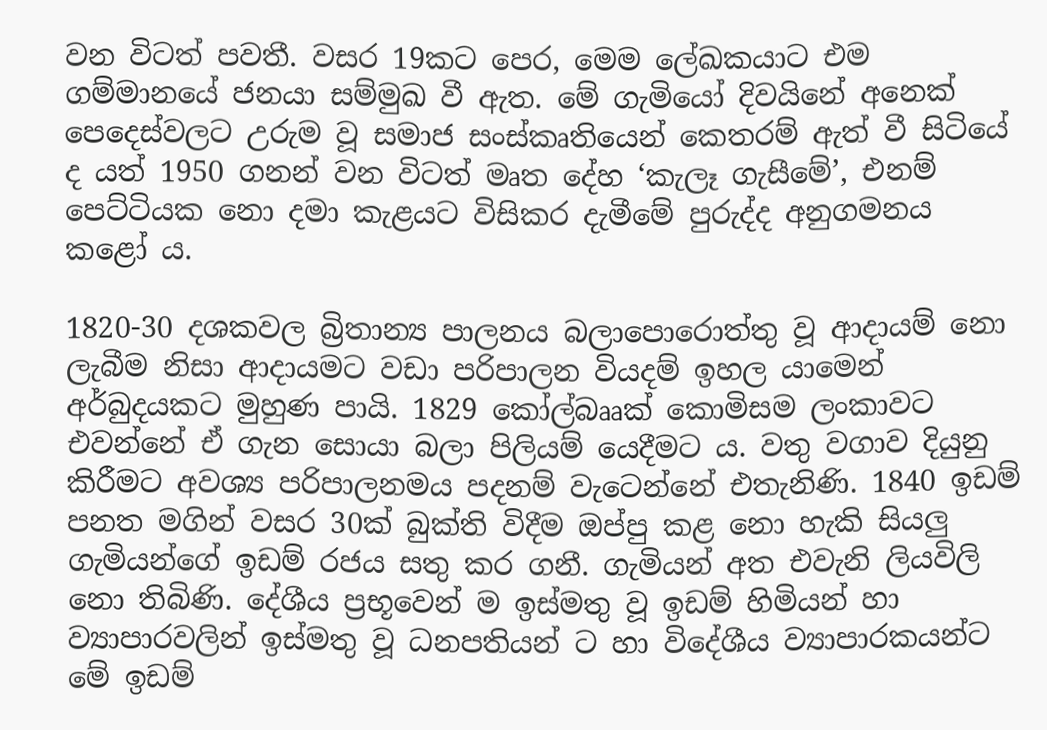වන විටත් පවතී. වසර 19කට පෙර, මෙම ලේඛකයාට එම ගම්මානයේ ජනයා සම්මුඛ වී ඇත. මේ ගැමියෝ දිවයිනේ අනෙක් පෙදෙස්වලට උරුම වූ සමාජ සංස්කෘතියෙන් කෙතරම් ඇත් වී සිටියේ ද යත් 1950 ගනන් වන විටත් මෘත දේහ ‘කැලෑ ගැසීමේ’, එනම් පෙට්ටියක නො දමා කැළයට විසිකර දැමීමේ පුරුද්ද අනුගමනය කළෝ ය.

1820-30 දශකවල බ්‍රිතාන්‍ය පාලනය බලාපොරොත්තු වූ ආදායම් නො ලැබීම නිසා ආදායමට වඩා පරිපාලන වියදම් ඉහල යාමෙන් අර්බුදයකට මුහුණ පායි. 1829 කෝල්බෲක් කොමිසම ලංකාවට එවන්නේ ඒ ගැන සොයා බලා පිලියම් යෙදීමට ය. වතු වගාව දියුනු කිරීමට අවශ්‍ය පරිපාලනමය පදනම් වැටෙන්නේ එතැනිණි. 1840 ඉඩම් පනත මගින් වසර 30ක් බුක්ති විදීම ඔප්පු කළ නො හැකි සියලු ගැමියන්ගේ ඉඩම් රජය සතු කර ගනී. ගැමියන් අත එවැනි ලියවිලි නො තිබිණි. දේශීය ප්‍රභූවෙන් ම ඉස්මතු වූ ඉඩම් හිමියන් හා ව්‍යාපාරවලින් ඉස්මතු වූ ධනපතියන් ට හා විදේශීය ව්‍යාපාරකයන්ට මේ ඉඩම්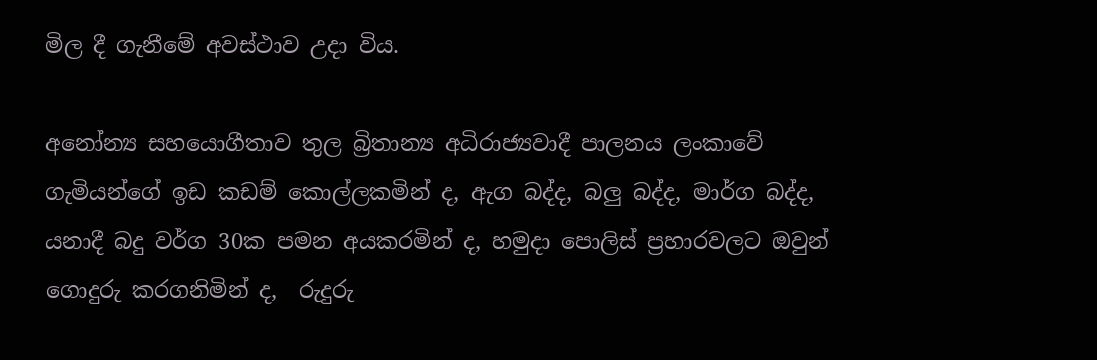මිල දී ගැනීමේ අවස්ථාව උදා විය.

අනෝන්‍ය සහයොගීතාව තුල බ්‍රිතාන්‍ය අධිරාජ්‍යවාදී පාලනය ලංකාවේ ගැමියන්ගේ ඉඩ කඩම් කොල්ලකමින් ද, ඇග බද්ද, බලු බද්ද, මාර්ග බද්ද, යනාදී බදු වර්ග 30ක පමන අයකරමින් ද, හමුදා පොලිස් ප්‍රහාරවලට ඔවුන් ගොදුරු කරගනිමින් ද,  රුදුරු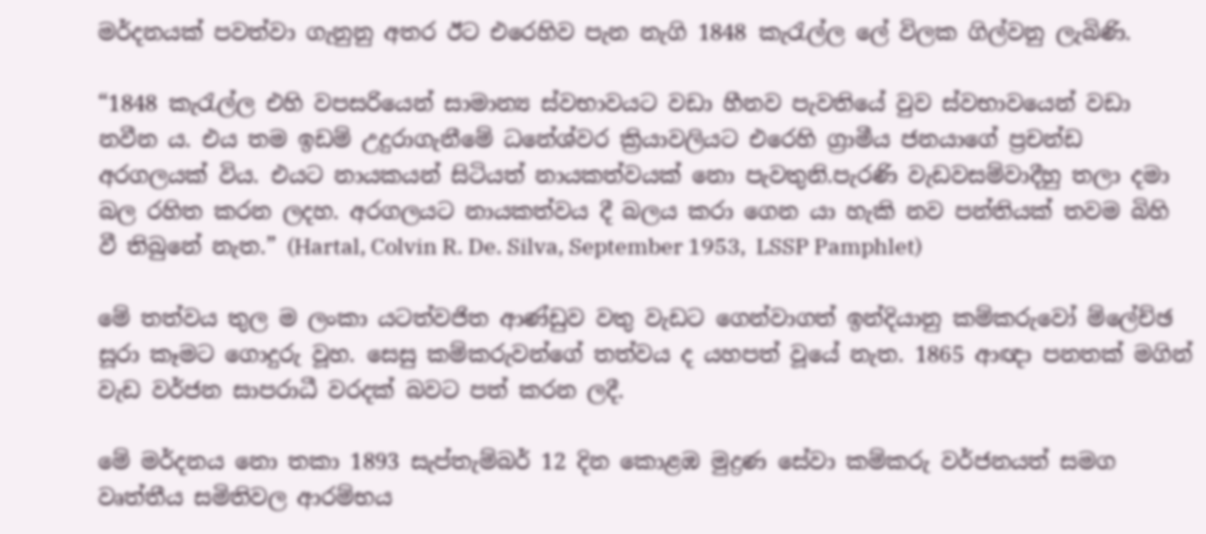මර්දනයක් පවත්වා ගැනුනු අතර ඊට එරෙහිව පැන නැගි 1848 කැරැල්ල ලේ විලක ගිල්වනු ලැබිණි.

“1848 කැරැල්ල එහි වපසරියෙන් සාමාන්‍ය ස්වභාවයට වඩා හීනව පැවතියේ වුව ස්වභාවයෙන් වඩා නවීන ය. එය තම ඉඩම් උදුරාගැනීමේ ධනේශ්වර ක්‍රියාවලියට එරෙහි ග්‍රාමීය ජනයාගේ ප්‍රචන්ඩ අරගලයක් විය. එයට නායකයන් සිටියත් නායකත්වයක් නො පැවතුනි.පැරණි වැඩවසම්වාදීහු තලා දමා බල රහිත කරන ලදහ. අරගලයට නායකත්වය දී බලය කරා ගෙන යා හැකි නව පන්තියක් තවම බිහි වී තිබුනේ නැත.” (Hartal, Colvin R. De. Silva, September 1953,  LSSP Pamphlet)

මේ තත්වය තුල ම ලංකා යටත්වජිත ආණ්ඩුව වතු වැඩට ගෙන්වාගත් ඉන්දියානු කම්කරුවෝ ම්ලේච්ඡ සූරා කෑමට ගොදුරු වූහ. සෙසු කම්කරුවන්ගේ තත්වය ද යහපත් වූයේ නැත. 1865 ආඥා පනතක් මගින් වැඩ වර්ජන සාපරාධී වරදක් බවට පත් කරන ලදී.

මේ මර්දනය නො තකා 1893 සැප්තැම්බර් 12 දින කොළඹ මුද්‍රණ සේවා කම්කරු වර්ජනයත් සමග වෘත්තීය සමිතිවල ආරම්භය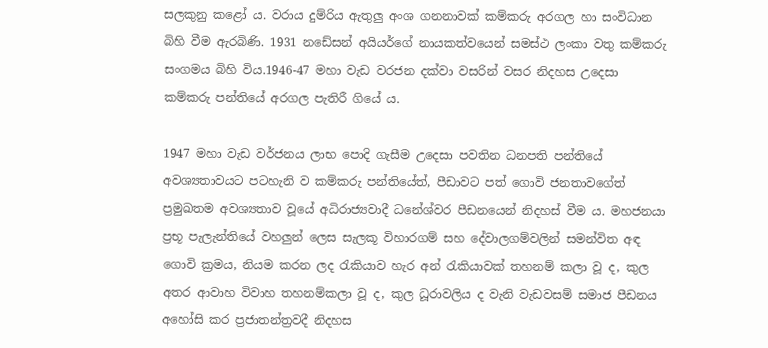සලකුනු කළෝ ය. වරාය දුම්රිය ඇතුලු අංශ ගනනාවක් කම්කරු අරගල හා සංවිධාන බිහි වීම ඇරබිණි. 1931 නඩේසන් අයියර්ගේ නායකත්වයෙන් සමස්ථ ලංකා වතු කම්කරු සංගමය බිහි විය.1946-47 මහා වැඩ වරජන දක්වා වසරින් වසර නිදහස උදෙසා කම්කරු පන්තියේ අරගල පැතිරී ගියේ ය.

1947 මහා වැඩ වර්ජනය ලාභ පොදි ගැසීම උදෙසා පවතින ධනපති පන්තියේ අවශ්‍යතාවයට පටහැනි ව කම්කරු පන්තියේත්, පීඩාවට පත් ගොවි ජනතාවගේත් ප්‍රමුඛතම අවශ්‍යතාව වූයේ අධිරාජ්‍යවාදී ධනේශ්වර පීඩනයෙන් නිදහස් වීම ය. මහජනයා ප්‍රභූ පැලැන්තියේ වහලුන් ලෙස සැලකූ විහාරගම් සහ දේවාලගම්වලින් සමන්විත අඳ ගොවි ක්‍රමය, නියම කරන ලද රැකියාව හැර අන් රැකියාවක් තහනම් කලා වූ ද, කුල අතර ආවාහ විවාහ තහනම්කලා වූ ද, කුල ධූරාවලිය ද වැනි වැඩවසම් සමාජ පීඩනය අහෝසි කර ප්‍රජාතන්ත්‍රවදී නිදහස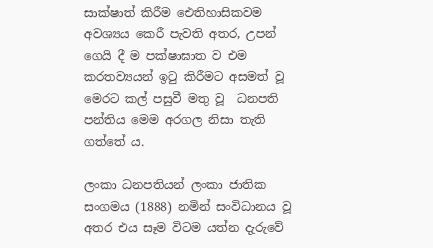සාක්ෂාත් කිරීම ඓතිහාසිකවම අවශ්‍යය කෙරී පැවති අතර, උපන් ගෙයි දී ම පක්ෂාඝාත ව එම කරතව්‍යයන් ඉටු කිරීමට අසමත් වූ මෙරට කල් පසුවී මතු වූ  ධනපති පන්තිය මෙම අරගල නිසා තැති ගත්තේ ය.

ලංකා ධනපතියන් ලංකා ජාතික සංගමය (1888) නමින් සංවිධානය වූ අතර එය සෑම විටම යත්න දැරුවේ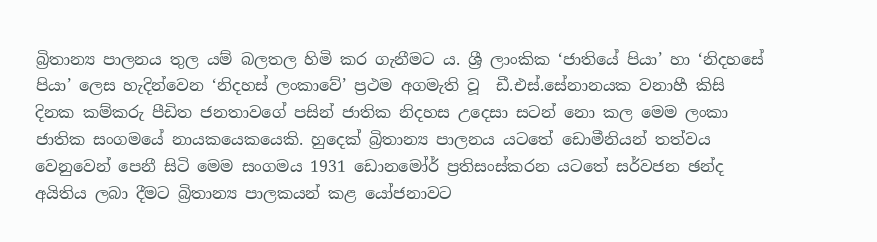බ්‍රිතාන්‍ය පාලනය තුල යම් බලතල හිමි කර ගැනීමට ය. ශ්‍රී ලාංකික ‘ජාතියේ පියා’ හා ‘නිදහසේ පියා’ ලෙස හැදින්වෙන ‘නිදහස් ලංකාවේ’ ප්‍රථම අගමැති වූ  ඩී.එස්.සේනානයක වනාහී කිසි දිනක කම්කරු පීඩිත ජනතාවගේ පසින් ජාතික නිදහස උදෙසා සටන් නො කල මෙම ලංකා ජාතික සංගමයේ නායකයෙකයෙකි. හුදෙක් බ්‍රිතාන්‍ය පාලනය යටතේ ඩොමීනියන් තත්වය වෙනුවෙන් පෙනී සිටි මෙම සංගමය 1931 ඩොනමෝර් ප්‍රතිසංස්කරන යටතේ සර්වජන ඡන්ද අයිතිය ලබා දීමට බ්‍රිතාන්‍ය පාලකයන් කළ යෝජනාවට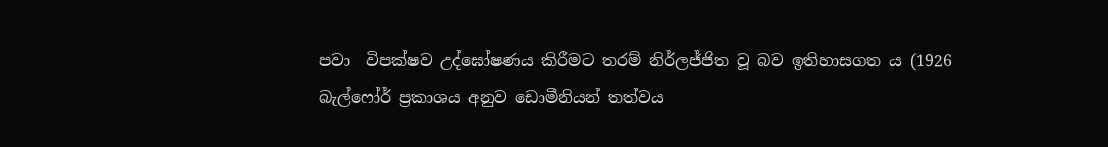පවා  විපක්ෂව උද්ඝෝෂණය කිරීමට තරම් නිර්ලජ්ජිත වූ බව ඉතිහාසගත ය (1926 බැල්ෆෝර් ප්‍රකාශය අනුව ඩොමීනියන් තත්වය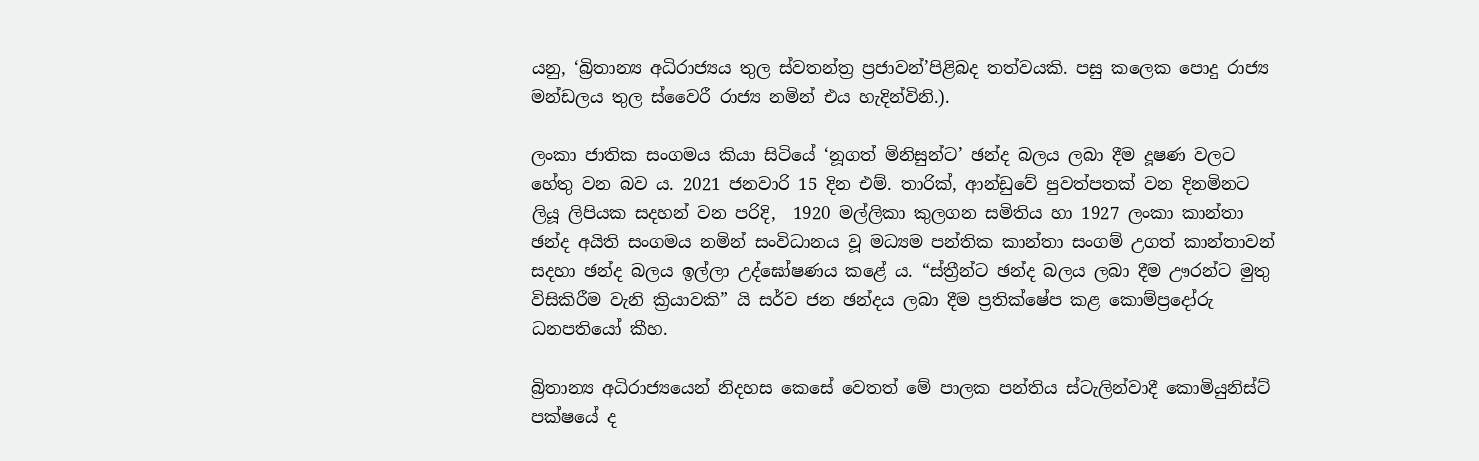යනු, ‘බ්‍රිතාන්‍ය අධිරාජ්‍යය තුල ස්වතන්ත්‍ර ප්‍රජාවන්’පිළිබද තත්වයකි. පසු කලෙක පොදු රාජ්‍ය මන්ඩලය තුල ස්වෛරී රාජ්‍ය නමින් එය හැදින්විනි.).

ලංකා ජාතික සංගමය කියා සිටියේ ‘නූගත් මිනිසුන්ට’ ඡන්ද බලය ලබා දීම දූෂණ වලට හේතු වන බව ය. 2021 ජනවාරි 15 දින එම්. තාරික්, ආන්ඩුවේ පුවත්පතක් වන දිනමිනට ලියූ ලිපියක සදහන් වන පරිදි,  1920 මල්ලිකා කුලගන සමිතිය හා 1927 ලංකා කාන්තා ඡන්ද අයිති සංගමය නමින් සංවිධානය වූ මධ්‍යම පන්තික කාන්තා සංගම් උගත් කාන්තාවන් සදහා ඡන්ද බලය ඉල්ලා උද්ඝෝෂණය කළේ ය. “ස්ත්‍රීන්ට ඡන්ද බලය ලබා දීම ඌරන්ට මුතු විසිකිරීම වැනි ක්‍රියාවකි” යි සර්ව ජන ඡන්දය ලබා දීම ප්‍රතික්ෂේප කළ කොම්ප්‍රදෝරු ධනපතියෝ කීහ.

බ්‍රිතාන්‍ය අධිරාජ්‍යයෙන් නිදහස කෙසේ වෙතත් මේ පාලක පන්තිය ස්ටැලින්වාදී කොමියුනිස්ට් පක්ෂයේ ද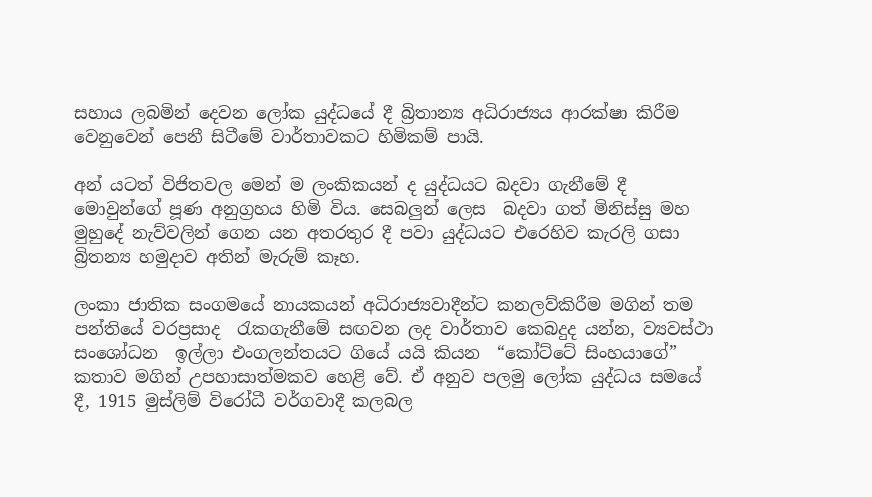සහාය ලබමින් දෙවන ලෝක යුද්ධයේ දී බ්‍රිතාන්‍ය අධිරාජ්‍යය ආරක්ෂා කිරීම වෙනුවෙන් පෙනී සිටීමේ වාර්තාවකට හිමිකම් පායි.

අන් යටත් විජිතවල මෙන් ම ලංකිකයන් ද යුද්ධයට බදවා ගැනීමේ දී මොවුන්ගේ පූණ අනුග්‍රහය හිමි විය. සෙබලුන් ලෙස  බදවා ගත් මිනිස්සු මහ මුහුදේ නැව්වලින් ගෙන යන අතරතුර දී පවා යුද්ධයට එරෙහිව කැරලි ගසා බ්‍රිතන්‍ය හමුදාව අතින් මැරුම් කෑහ.

ලංකා ජාතික සංගමයේ නායකයන් අධිරාජ්‍යවාදීන්ට කනලව්කිරීම මගින් තම පන්තියේ වරප්‍රසාද  රැකගැනීමේ සඟවන ලද වාර්තාව කෙබදුද යන්න, ව්‍යවස්ථා සංශෝධන  ඉල්ලා එංගලන්තයට ගියේ යයි කියන  “කෝට්ටේ සිංහයාගේ” කතාව මගින් උපහාසාත්මකව හෙළි වේ. ඒ අනුව පලමු ලෝක යුද්ධය සමයේ දී, 1915 මුස්ලිම් විරෝධී වර්ගවාදී කලබල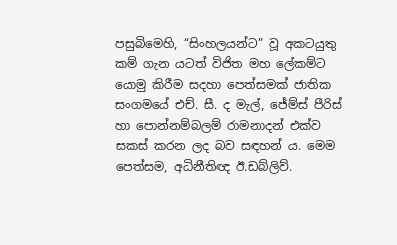පසුබිමෙහි, “සිංහලයන්ට” වූ අකටයුතු කම් ගැන යටත් විජිත මහ ලේකම්ට යොමු කිරීම සදහා පෙත්සමක් ජාතික සංගමයේ එච්. සී. ද මැල්, ජේම්ස් පීරිස් හා පොන්නම්බලම් රාමනාදන් එක්ව සකස් කරන ලද බව සඳහන් ය. මෙම පෙත්සම, අධිනීතිඥ ඊ.ඩබ්ලිව්.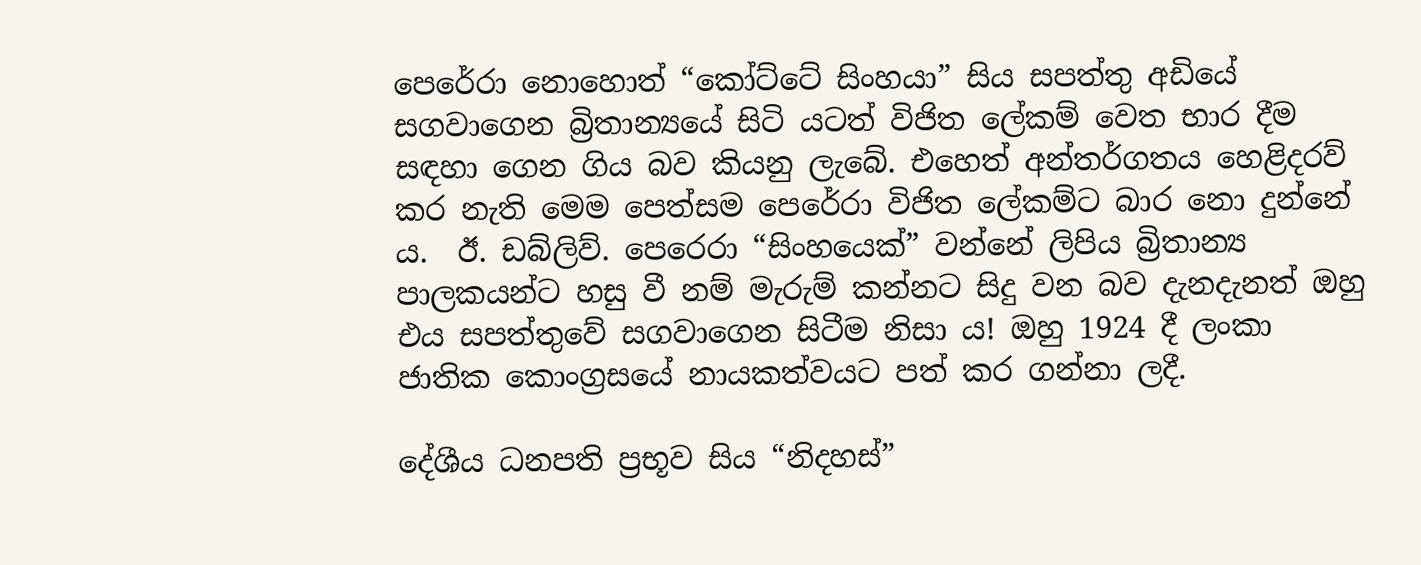පෙරේරා නොහොත් “කෝට්ටේ සිංහයා” සිය සපත්තු අඩියේ සගවාගෙන බ්‍රිතාන්‍යයේ සිටි යටත් විජිත ලේකම් වෙත භාර දීම සඳහා ගෙන ගිය බව කියනු ලැබේ. එහෙත් අන්තර්ගතය හෙළිදරව් කර නැති මෙම පෙත්සම පෙරේරා විජිත ලේකම්ට බාර නො දුන්නේ ය.  ඊ. ඩබ්ලිව්. පෙරෙරා “සිංහයෙක්” වන්නේ ලිපිය බ්‍රිතාන්‍ය පාලකයන්ට හසු වී නම් මැරුම් කන්නට සිදු වන බව දැනදැනත් ඔහු එය සපත්තුවේ සගවාගෙන සිටීම නිසා ය! ඔහු 1924 දී ලංකා ජාතික කොංග්‍රසයේ නායකත්වයට පත් කර ගන්නා ලදී.

දේශීය ධනපති ප්‍රභූව සිය “නිදහස්”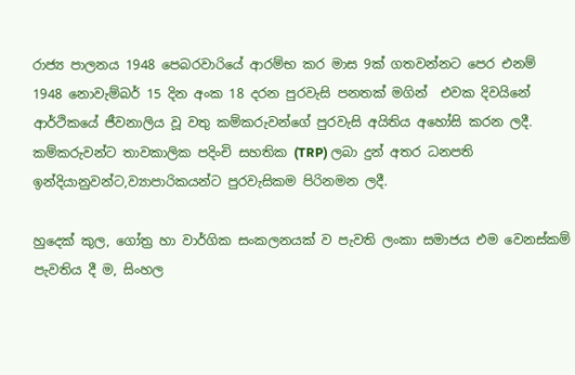රාජ්‍ය පාලනය 1948 පෙබරවාරියේ ආරම්භ කර මාස 9ක් ගතවන්නට පෙර එනම් 1948 නොවැම්බර් 15 දින අංක 18 දරන පුරවැසි පනතක් මගින්  එවක දිවයිනේ ආර්ථිකයේ ජීවනාලිය වූ වතු කම්කරුවන්ගේ පුරවැසි අයිතිය අහෝසි කරන ලදී. කම්කරුවන්ට තාවකාලික පදිංචි සහතික (TRP) ලබා දුන් අතර ධනපති ඉන්දියානුවන්ට,ව්‍යාපාරිකයන්ට පුරවැසිකම පිරිනමන ලදී.

හුදෙක් කුල, ගෝත්‍ර හා වාර්ගික සංකලනයක් ව පැවති ලංකා සමාජය එම වෙනස්කම් පැවතිය දී ම, සිංහල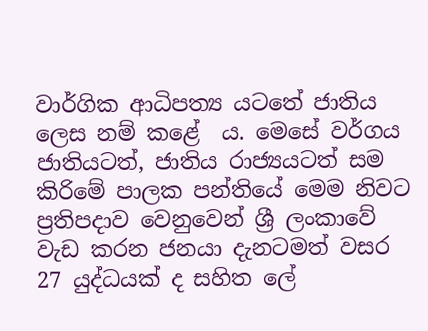වාර්ගික ආධිපත්‍ය යටතේ ජාතිය ලෙස නම් කළේ  ය. මෙසේ වර්ගය ජාතියටත්, ජාතිය රාජ්‍යයටත් සම කිරිමේ පාලක පන්තියේ මෙම නිවට ප්‍රතිපදාව වෙනුවෙන් ශ්‍රී ලංකාවේ වැඩ කරන ජනයා දැනටමත් වසර 27 යුද්ධයක් ද සහිත ලේ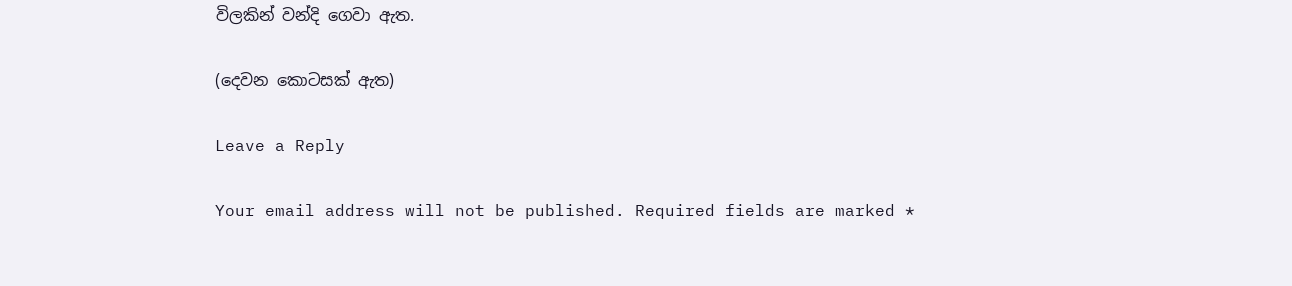විලකින් වන්දි ගෙවා ඇත.

(දෙවන කොටසක් ඇත)

Leave a Reply

Your email address will not be published. Required fields are marked *